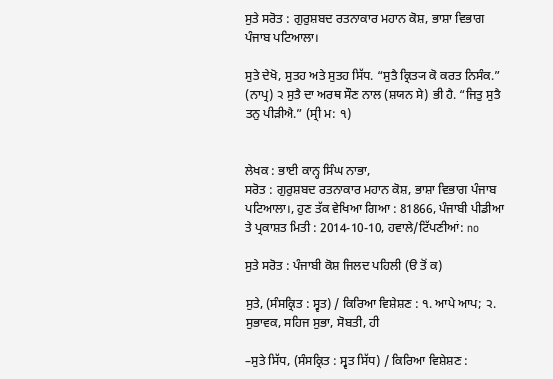ਸੁਤੇ ਸਰੋਤ : ਗੁਰੁਸ਼ਬਦ ਰਤਨਾਕਾਰ ਮਹਾਨ ਕੋਸ਼, ਭਾਸ਼ਾ ਵਿਭਾਗ ਪੰਜਾਬ ਪਟਿਆਲਾ।

ਸੁਤੇ ਦੇਖੋ, ਸੁਤਹ ਅਤੇ ਸੁਤਹ ਸਿੱਧ. “ਸੁਤੈ ਕ੍ਰਿਤ੍ਯ ਕੋ ਕਰਤ ਨਿਸੰਕ.” (ਨਾਪ੍ਰ) ੨ ਸੁਤੈ ਦਾ ਅਰਥ ਸੌਣ ਨਾਲ (ਸ਼ਯਨ ਸੇ) ਭੀ ਹੈ. “ਜਿਤੁ ਸੁਤੈ ਤਨੁ ਪੀੜੀਐ.” (ਸ੍ਰੀ ਮ: ੧)


ਲੇਖਕ : ਭਾਈ ਕਾਨ੍ਹ ਸਿੰਘ ਨਾਭਾ,
ਸਰੋਤ : ਗੁਰੁਸ਼ਬਦ ਰਤਨਾਕਾਰ ਮਹਾਨ ਕੋਸ਼, ਭਾਸ਼ਾ ਵਿਭਾਗ ਪੰਜਾਬ ਪਟਿਆਲਾ।, ਹੁਣ ਤੱਕ ਵੇਖਿਆ ਗਿਆ : 81866, ਪੰਜਾਬੀ ਪੀਡੀਆ ਤੇ ਪ੍ਰਕਾਸ਼ਤ ਮਿਤੀ : 2014-10-10, ਹਵਾਲੇ/ਟਿੱਪਣੀਆਂ: no

ਸੁਤੇ ਸਰੋਤ : ਪੰਜਾਬੀ ਕੋਸ਼ ਜਿਲਦ ਪਹਿਲੀ (ੳ ਤੋਂ ਕ)

ਸੁਤੇ, (ਸੰਸਕ੍ਰਿਤ : ਸ੍ਵਤ) / ਕਿਰਿਆ ਵਿਸ਼ੇਸ਼ਣ : ੧. ਆਪੇ ਆਪ; ੨. ਸੁਭਾਵਕ, ਸਹਿਜ ਸੁਭਾ, ਸੋਬਤੀ, ਹੀ

–ਸੁਤੇ ਸਿੱਧ, (ਸੰਸਕ੍ਰਿਤ : ਸ੍ਵਤ ਸਿੱਧ) / ਕਿਰਿਆ ਵਿਸ਼ੇਸ਼ਣ :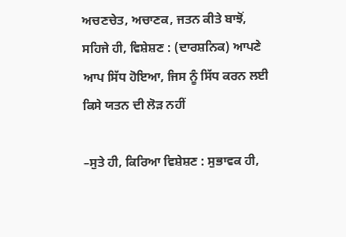ਅਚਣਚੇਤ, ਅਚਾਣਕ, ਜਤਨ ਕੀਤੇ ਬਾਝੋਂ, ਸਹਿਜੇ ਹੀ, ਵਿਸ਼ੇਸ਼ਣ : (ਦਾਰਸ਼ਨਿਕ) ਆਪਣੇ ਆਪ ਸਿੱਧ ਹੋਇਆ, ਜਿਸ ਨੂੰ ਸਿੱਧ ਕਰਨ ਲਈ ਕਿਸੇ ਯਤਨ ਦੀ ਲੋੜ ਨਹੀਂ

–ਸੁਤੇ ਹੀ, ਕਿਰਿਆ ਵਿਸ਼ੇਸ਼ਣ : ਸੁਭਾਵਕ ਹੀ,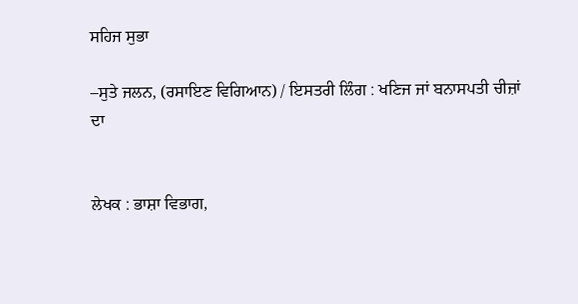ਸਹਿਜ ਸੁਭਾ

–ਸੁਤੇ ਜਲਨ, (ਰਸਾਇਣ ਵਿਗਿਆਨ) / ਇਸਤਰੀ ਲਿੰਗ : ਖਣਿਜ ਜਾਂ ਬਨਾਸਪਤੀ ਚੀਜ਼ਾਂ ਦਾ


ਲੇਖਕ : ਭਾਸ਼ਾ ਵਿਭਾਗ,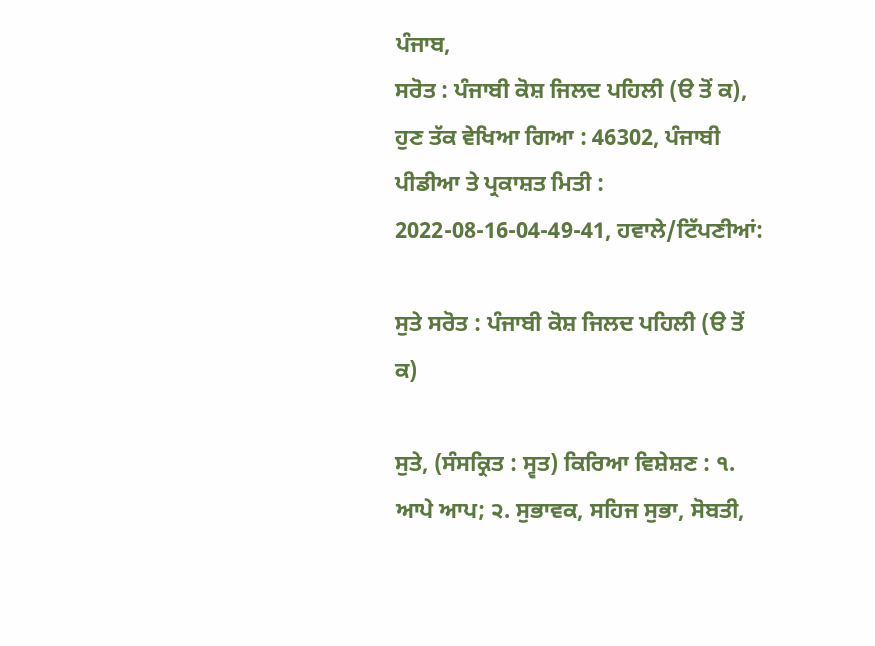ਪੰਜਾਬ,
ਸਰੋਤ : ਪੰਜਾਬੀ ਕੋਸ਼ ਜਿਲਦ ਪਹਿਲੀ (ੳ ਤੋਂ ਕ), ਹੁਣ ਤੱਕ ਵੇਖਿਆ ਗਿਆ : 46302, ਪੰਜਾਬੀ ਪੀਡੀਆ ਤੇ ਪ੍ਰਕਾਸ਼ਤ ਮਿਤੀ : 2022-08-16-04-49-41, ਹਵਾਲੇ/ਟਿੱਪਣੀਆਂ:

ਸੁਤੇ ਸਰੋਤ : ਪੰਜਾਬੀ ਕੋਸ਼ ਜਿਲਦ ਪਹਿਲੀ (ੳ ਤੋਂ ਕ)

ਸੁਤੇ, (ਸੰਸਕ੍ਰਿਤ : ਸ੍ਵਤ) ਕਿਰਿਆ ਵਿਸ਼ੇਸ਼ਣ : ੧.  ਆਪੇ ਆਪ; ੨. ਸੁਭਾਵਕ, ਸਹਿਜ ਸੁਭਾ, ਸੋਬਤੀ,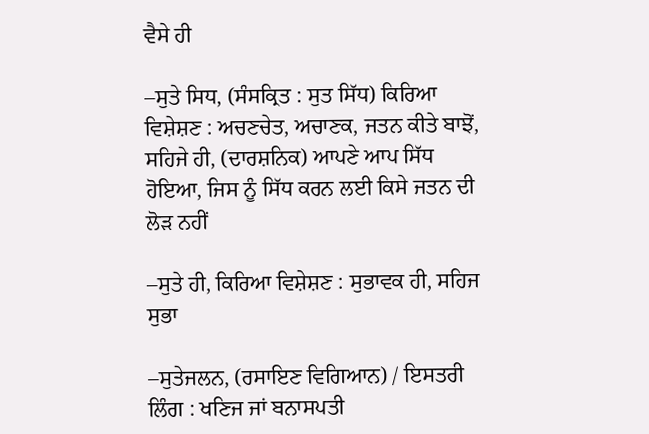ਵੈਸੇ ਹੀ

–ਸੁਤੇ ਸਿਧ, (ਸੰਸਕ੍ਰਿਤ : ਸੁਤ ਸਿੱਧ) ਕਿਰਿਆ ਵਿਸ਼ੇਸ਼ਣ : ਅਚਣਚੇਤ, ਅਚਾਣਕ, ਜਤਨ ਕੀਤੇ ਬਾਝੋਂ, ਸਹਿਜੇ ਹੀ, (ਦਾਰਸ਼ਨਿਕ) ਆਪਣੇ ਆਪ ਸਿੱਧ ਹੋਇਆ, ਜਿਸ ਨੂੰ ਸਿੱਧ ਕਰਨ ਲਈ ਕਿਸੇ ਜਤਨ ਦੀ ਲੋੜ ਨਹੀਂ

–ਸੁਤੇ ਹੀ, ਕਿਰਿਆ ਵਿਸ਼ੇਸ਼ਣ : ਸੁਭਾਵਕ ਹੀ, ਸਹਿਜ ਸੁਭਾ

–ਸੁਤੇਜਲਨ, (ਰਸਾਇਣ ਵਿਗਿਆਨ) / ਇਸਤਰੀ ਲਿੰਗ : ਖਣਿਜ ਜਾਂ ਬਨਾਸਪਤੀ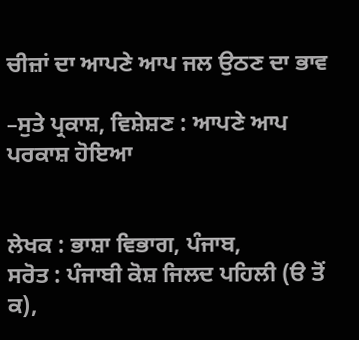ਚੀਜ਼ਾਂ ਦਾ ਆਪਣੇ ਆਪ ਜਲ ਉਠਣ ਦਾ ਭਾਵ

–ਸੁਤੇ ਪ੍ਰਕਾਸ਼, ਵਿਸ਼ੇਸ਼ਣ : ਆਪਣੇ ਆਪ ਪਰਕਾਸ਼ ਹੋਇਆ


ਲੇਖਕ : ਭਾਸ਼ਾ ਵਿਭਾਗ, ਪੰਜਾਬ,
ਸਰੋਤ : ਪੰਜਾਬੀ ਕੋਸ਼ ਜਿਲਦ ਪਹਿਲੀ (ੳ ਤੋਂ ਕ),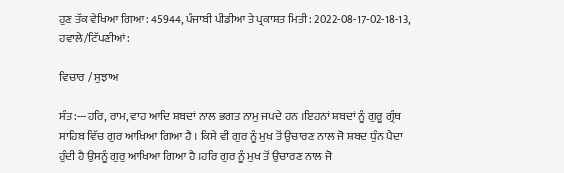ਹੁਣ ਤੱਕ ਵੇਖਿਆ ਗਿਆ : 45944, ਪੰਜਾਬੀ ਪੀਡੀਆ ਤੇ ਪ੍ਰਕਾਸ਼ਤ ਮਿਤੀ : 2022-08-17-02-18-13, ਹਵਾਲੇ/ਟਿੱਪਣੀਆਂ:

ਵਿਚਾਰ / ਸੁਝਾਅ

ਸੰਤ:---ਹਰਿ, ਰਾਮ, ਵਾਹ ਆਦਿ ਸ਼ਬਦਾਂ ਨਾਲ ਭਗਤ ਨਾਮੁ ਜਪਦੇ ਹਨ ।ਇਹਨਾਂ ਸ਼ਬਦਾਂ ਨੂੰ ਗੁਰੂ ਗ੍ਰੰਥ ਸਾਹਿਬ ਵਿੱਚ ਗੁਰ ਆਖਿਆ ਗਿਆ ਹੈ । ਕਿਸੇ ਵੀ ਗੁਰ ਨੂੰ ਮੁਖ ਤੋਂ ਉਚਾਰਣ ਨਾਲ ਜੋ ਸ਼ਬਦ ਧੁੰਨ ਪੈਦਾ ਹੁੰਦੀ ਹੈ ਉਸਨੂੰ ਗੁਰੁ ਆਖਿਆ ਗਿਆ ਹੈ ।ਹਰਿ ਗੁਰ ਨੂੰ ਮੁਖ ਤੋਂ ਉਚਾਰਣ ਨਾਲ ਜੋ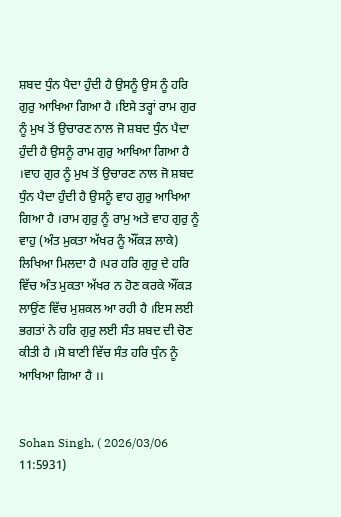ਸ਼ਬਦ ਧੁੰਨ ਪੈਦਾ ਹੁੰਦੀ ਹੈ ਉਸਨੂੰ ਉਸ ਨੂੰ ਹਰਿ ਗੁਰੁ ਆਖਿਆ ਗਿਆ ਹੈ ।ਇਸੇ ਤਰ੍ਹਾਂ ਰਾਮ ਗੁਰ ਨੂੰ ਮੁਖ ਤੋਂ ਉਚਾਰਣ ਨਾਲ ਜੋ ਸ਼ਬਦ ਧੁੰਨ ਪੈਦਾ ਹੁੰਦੀ ਹੈ ਉਸਨੂੰ ਰਾਮ ਗੁਰੁ ਆਖਿਆ ਗਿਆ ਹੈ ।ਵਾਹ ਗੁਰ ਨੂੰ ਮੁਖ ਤੋਂ ਉਚਾਰਣ ਨਾਲ ਜੋ ਸ਼ਬਦ ਧੁੰਨ ਪੈਦਾ ਹੁੰਦੀ ਹੈ ਉਸਨੂੰ ਵਾਹ ਗੁਰੁ ਆਖਿਆ ਗਿਆ ਹੈ ।ਰਾਮ ਗੁਰੁ ਨੂੰ ਰਾਮੁ ਅਤੇ ਵਾਹ ਗੁਰੁ ਨੂੰ ਵਾਹੁ (ਅੰਤ ਮੁਕਤਾ ਅੱਖਰ ਨੂੰ ਔਂਕੜ ਲਾਕੇ) ਲਿਖਿਆ ਮਿਲਦਾ ਹੈ ।ਪਰ ਹਰਿ ਗੁਰੁ ਦੇ ਹਰਿ ਵਿੱਚ ਅੰਤ ਮੁਕਤਾ ਅੱਖਰ ਨ ਹੋਣ ਕਰਕੇ ਔਂਕੜ ਲਾਉਂਣ ਵਿੱਚ ਮੁਸ਼ਕਲ ਆ ਰਹੀ ਹੈ ।ਇਸ ਲਈ ਭਗਤਾਂ ਨੇ ਹਰਿ ਗੁਰੁ ਲਈ ਸੰਤ ਸ਼ਬਦ ਦੀ ਚੋਣ ਕੀਤੀ ਹੈ ।ਸੋ ਬਾਣੀ ਵਿੱਚ ਸੰਤ ਹਰਿ ਧੁੰਨ ਨੂੰ ਆਖਿਆ ਗਿਆ ਹੈ ।।


Sohan Singh, ( 2026/03/06 11:5931)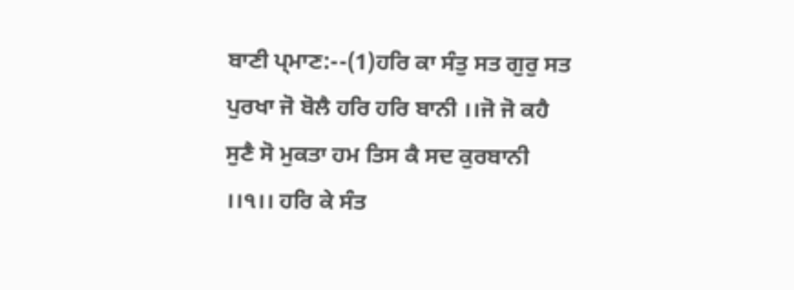ਬਾਣੀ ਪ੍ਮਾਣ:--(1)ਹਰਿ ਕਾ ਸੰਤੁ ਸਤ ਗੁਰੁ ਸਤ ਪੁਰਖਾ ਜੋ ਬੋਲੈ ਹਰਿ ਹਰਿ ਬਾਨੀ ।।ਜੋ ਜੋ ਕਹੈ ਸੁਣੈ ਸੋ ਮੁਕਤਾ ਹਮ ਤਿਸ ਕੈ ਸਦ ਕੁਰਬਾਨੀ ।।੧।। ਹਰਿ ਕੇ ਸੰਤ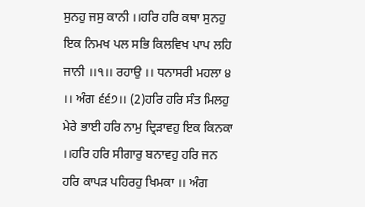ਸੁਨਹੁ ਜਸੁ ਕਾਨੀ ।।ਹਰਿ ਹਰਿ ਕਥਾ ਸੁਨਹੁ ਇਕ ਨਿਮਖ ਪਲ ਸਭਿ ਕਿਲਵਿਖ ਪਾਪ ਲਹਿ ਜਾਨੀ ।।੧।। ਰਹਾਉ ।। ਧਨਾਸਰੀ ਮਹਲਾ ੪ ।। ਅੰਗ ੬੬੭।। (2)ਹਰਿ ਹਰਿ ਸੰਤ ਮਿਲਹੁ ਮੇਰੇ ਭਾਈ ਹਰਿ ਨਾਮੁ ਦ੍ਰਿੜਾਵਹੁ ਇਕ ਕਿਨਕਾ ।।ਹਰਿ ਹਰਿ ਸੀਗਾਰੁ ਬਨਾਵਹੁ ਹਰਿ ਜਨ ਹਰਿ ਕਾਪੜ ਪਹਿਰਹੁ ਖਿਮਕਾ ।। ਅੰਗ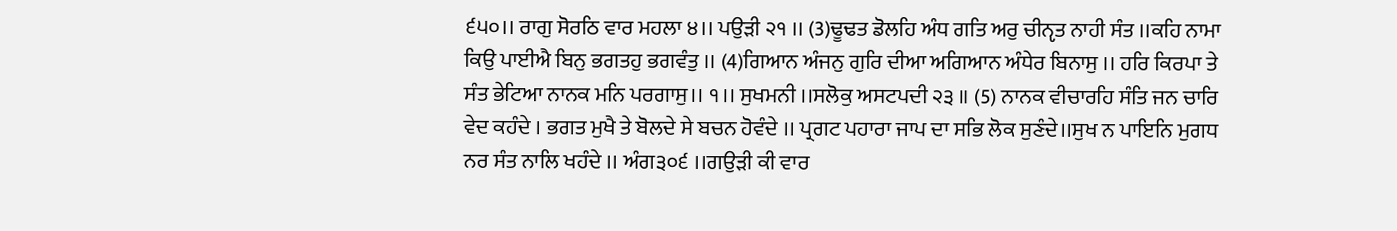੬੫੦।। ਰਾਗੁ ਸੋਰਠਿ ਵਾਰ ਮਹਲਾ ੪।। ਪਉੜੀ ੨੧ ।। (3)ਢੂਢਤ ਡੋਲਹਿ ਅੰਧ ਗਤਿ ਅਰੁ ਚੀਨੵਤ ਨਾਹੀ ਸੰਤ ।।ਕਹਿ ਨਾਮਾ ਕਿਉ ਪਾਈਐ ਬਿਨੁ ਭਗਤਹੁ ਭਗਵੰਤੁ ।। (4)ਗਿਆਨ ਅੰਜਨੁ ਗੁਰਿ ਦੀਆ ਅਗਿਆਨ ਅੰਧੇਰ ਬਿਨਾਸੁ ।। ਹਰਿ ਕਿਰਪਾ ਤੇ ਸੰਤ ਭੇਟਿਆ ਨਾਨਕ ਮਨਿ ਪਰਗਾਸੁ।। ੧।। ਸੁਖਮਨੀ ।।ਸਲੋਕੁ ਅਸਟਪਦੀ ੨੩ ॥ (5) ਨਾਨਕ ਵੀਚਾਰਹਿ ਸੰਤਿ ਜਨ ਚਾਰਿ ਵੇਦ ਕਹੰਦੇ । ਭਗਤ ਮੁਖੈ ਤੇ ਬੋਲਦੇ ਸੇ ਬਚਨ ਹੋਵੰਦੇ ।। ਪ੍ਰਗਟ ਪਹਾਰਾ ਜਾਪ ਦਾ ਸਭਿ ਲੋਕ ਸੁਣੰਦੇ।।ਸੁਖ ਨ ਪਾਇਨਿ ਮੁਗਧ ਨਰ ਸੰਤ ਨਾਲਿ ਖਹੰਦੇ ।। ਅੰਗ੩੦੬ ।।ਗਉੜੀ ਕੀ ਵਾਰ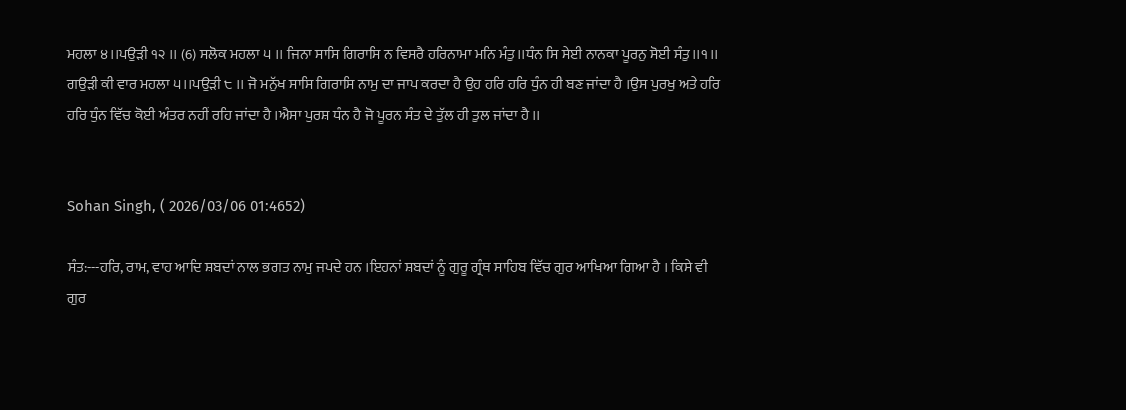ਮਹਲਾ ੪।।ਪਉੜੀ ੧੨ ।। (6) ਸਲੋਕ ਮਹਲਾ ੫ ।। ਜਿਨਾ ਸਾਸਿ ਗਿਰਾਸਿ ਨ ਵਿਸਰੈ ਹਰਿਨਾਮਾ ਮਨਿ ਮੰਤੁ।।ਧੰਨ ਸਿ ਸੇਈ ਨਾਨਕਾ ਪੂਰਨੁ ਸੋਈ ਸੰਤੁ।।੧।। ਗਉੜੀ ਕੀ ਵਾਰ ਮਹਲਾ ੫।।ਪਉੜੀ ੮ ।। ਜੋ ਮਨੁੱਖ ਸਾਸਿ ਗਿਰਾਸਿ ਨਾਮੁ ਦਾ ਜਾਪ ਕਰਦਾ ਹੈ ਉਹ ਹਰਿ ਹਰਿ ਧੁੰਨ ਹੀ ਬਣ ਜਾਂਦਾ ਹੈ ।ਉਸ ਪੁਰਖੁ ਅਤੇ ਹਰਿ ਹਰਿ ਧੁੰਨ ਵਿੱਚ ਕੋਈ ਅੰਤਰ ਨਹੀਂ ਰਹਿ ਜਾਂਦਾ ਹੈ ।ਐਸਾ ਪੁਰਸ਼ ਧੰਨ ਹੈ ਜੋ ਪੂਰਨ ਸੰਤ ਦੇ ਤੁੱਲ ਹੀ ਤੁਲ ਜਾਂਦਾ ਹੈ ।।


Sohan Singh, ( 2026/03/06 01:4652)

ਸੰਤ:---ਹਰਿ, ਰਾਮ, ਵਾਹ ਆਦਿ ਸ਼ਬਦਾਂ ਨਾਲ ਭਗਤ ਨਾਮੁ ਜਪਦੇ ਹਨ ।ਇਹਨਾਂ ਸ਼ਬਦਾਂ ਨੂੰ ਗੁਰੂ ਗ੍ਰੰਥ ਸਾਹਿਬ ਵਿੱਚ ਗੁਰ ਆਖਿਆ ਗਿਆ ਹੈ । ਕਿਸੇ ਵੀ ਗੁਰ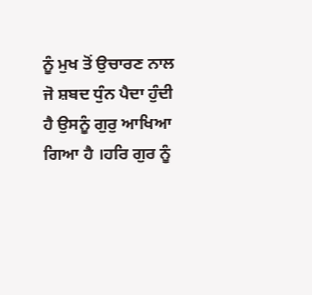ਨੂੰ ਮੁਖ ਤੋਂ ਉਚਾਰਣ ਨਾਲ ਜੋ ਸ਼ਬਦ ਧੁੰਨ ਪੈਦਾ ਹੁੰਦੀ ਹੈ ਉਸਨੂੰ ਗੁਰੁ ਆਖਿਆ ਗਿਆ ਹੈ ।ਹਰਿ ਗੁਰ ਨੂੰ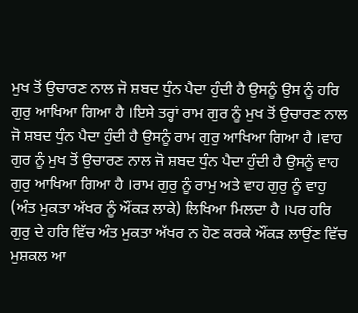ਮੁਖ ਤੋਂ ਉਚਾਰਣ ਨਾਲ ਜੋ ਸ਼ਬਦ ਧੁੰਨ ਪੈਦਾ ਹੁੰਦੀ ਹੈ ਉਸਨੂੰ ਉਸ ਨੂੰ ਹਰਿ ਗੁਰੁ ਆਖਿਆ ਗਿਆ ਹੈ ।ਇਸੇ ਤਰ੍ਹਾਂ ਰਾਮ ਗੁਰ ਨੂੰ ਮੁਖ ਤੋਂ ਉਚਾਰਣ ਨਾਲ ਜੋ ਸ਼ਬਦ ਧੁੰਨ ਪੈਦਾ ਹੁੰਦੀ ਹੈ ਉਸਨੂੰ ਰਾਮ ਗੁਰੁ ਆਖਿਆ ਗਿਆ ਹੈ ।ਵਾਹ ਗੁਰ ਨੂੰ ਮੁਖ ਤੋਂ ਉਚਾਰਣ ਨਾਲ ਜੋ ਸ਼ਬਦ ਧੁੰਨ ਪੈਦਾ ਹੁੰਦੀ ਹੈ ਉਸਨੂੰ ਵਾਹ ਗੁਰੁ ਆਖਿਆ ਗਿਆ ਹੈ ।ਰਾਮ ਗੁਰੁ ਨੂੰ ਰਾਮੁ ਅਤੇ ਵਾਹ ਗੁਰੁ ਨੂੰ ਵਾਹੁ (ਅੰਤ ਮੁਕਤਾ ਅੱਖਰ ਨੂੰ ਔਂਕੜ ਲਾਕੇ) ਲਿਖਿਆ ਮਿਲਦਾ ਹੈ ।ਪਰ ਹਰਿ ਗੁਰੁ ਦੇ ਹਰਿ ਵਿੱਚ ਅੰਤ ਮੁਕਤਾ ਅੱਖਰ ਨ ਹੋਣ ਕਰਕੇ ਔਂਕੜ ਲਾਉਂਣ ਵਿੱਚ ਮੁਸ਼ਕਲ ਆ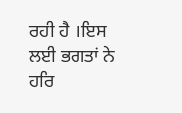ਰਹੀ ਹੈ ।ਇਸ ਲਈ ਭਗਤਾਂ ਨੇ ਹਰਿ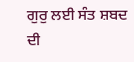ਗੁਰੁ ਲਈ ਸੰਤ ਸ਼ਬਦ ਦੀ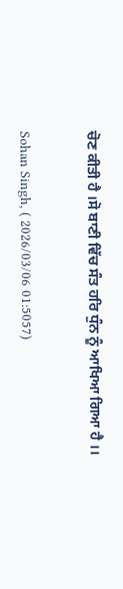ਚੋਣ ਕੀਤੀ ਹੈ ।ਸੋ ਬਾਣੀ ਵਿੱਚ ਸੰਤ ਹਰਿ ਧੁੰਨ ਨੂੰ ਆਖਿਆ ਗਿਆ ਹੈ ।।


Sohan Singh, ( 2026/03/06 01:5057)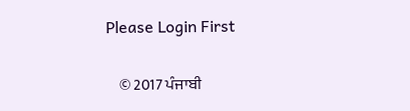Please Login First


    © 2017 ਪੰਜਾਬੀ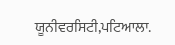ਯੂਨੀਵਰਸਿਟੀ,ਪਟਿਆਲਾ.